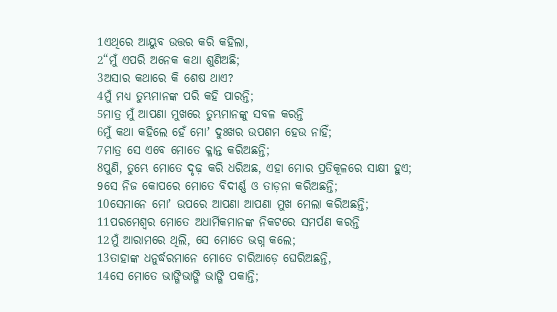1ଏଥିରେ ଆୟୁବ ଉତ୍ତର କରି କହିଲା,
2“ମୁଁ ଏପରି ଅନେକ କଥା ଶୁଣିଅଛି;
3ଅସାର କଥାରେ କି ଶେଷ ଥାଏ?
4ମୁଁ ମଧ୍ୟ ତୁମ୍ଭମାନଙ୍କ ପରି କହି ପାରନ୍ତି;
5ମାତ୍ର ମୁଁ ଆପଣା ମୁଖରେ ତୁମ୍ଭମାନଙ୍କୁ ସବଳ କରନ୍ତି
6ମୁଁ କଥା କହିଲେ ହେଁ ମୋʼ ଦୁଃଖର ଉପଶମ ହେଉ ନାହିଁ;
7ମାତ୍ର ସେ ଏବେ ମୋତେ କ୍ଳାନ୍ତ କରିଅଛନ୍ତି;
8ପୁଣି, ତୁମ୍ଭେ ମୋତେ ଦୃଢ଼ କରି ଧରିଅଛ, ଏହା ମୋର ପ୍ରତିକୂଳରେ ସାକ୍ଷୀ ହୁଏ;
9ସେ ନିଜ କୋପରେ ମୋତେ ବିଦୀର୍ଣ୍ଣ ଓ ତାଡ଼ନା କରିଅଛନ୍ତି;
10ସେମାନେ ମୋʼ ଉପରେ ଆପଣା ଆପଣା ମୁଖ ମେଲା କରିଅଛନ୍ତି;
11ପରମେଶ୍ୱର ମୋତେ ଅଧାର୍ମିକମାନଙ୍କ ନିକଟରେ ସମର୍ପଣ କରନ୍ତି
12ମୁଁ ଆରାମରେ ଥିଲି, ସେ ମୋତେ ଭଗ୍ନ କଲେ;
13ତାହାଙ୍କ ଧନୁର୍ଦ୍ଧରମାନେ ମୋତେ ଚାରିଆଡ଼େ ଘେରିଅଛନ୍ତି,
14ସେ ମୋତେ ଭାଙ୍ଗିଭାଙ୍ଗି ଭାଙ୍ଗି ପକାନ୍ତି;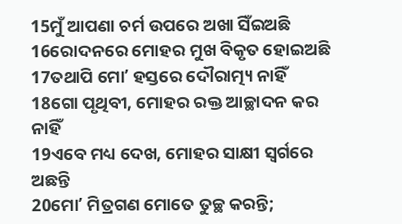15ମୁଁ ଆପଣା ଚର୍ମ ଉପରେ ଅଖା ସିଁଇଅଛି
16ରୋଦନରେ ମୋହର ମୁଖ ବିକୃତ ହୋଇଅଛି
17ତଥାପି ମୋʼ ହସ୍ତରେ ଦୌରାତ୍ମ୍ୟ ନାହିଁ
18ଗୋ ପୃଥିବୀ, ମୋହର ରକ୍ତ ଆଚ୍ଛାଦନ କର ନାହିଁ
19ଏବେ ମଧ୍ୟ ଦେଖ, ମୋହର ସାକ୍ଷୀ ସ୍ୱର୍ଗରେ ଅଛନ୍ତି
20ମୋʼ ମିତ୍ରଗଣ ମୋତେ ତୁଚ୍ଛ କରନ୍ତି;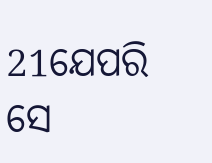21ଯେପରି ସେ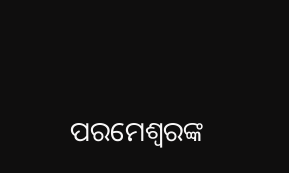ପରମେଶ୍ୱରଙ୍କ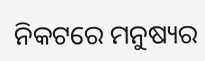ନିକଟରେ ମନୁଷ୍ୟର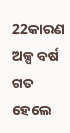22କାରଣ ଅଳ୍ପ ବର୍ଷ ଗତ ହେଲେ